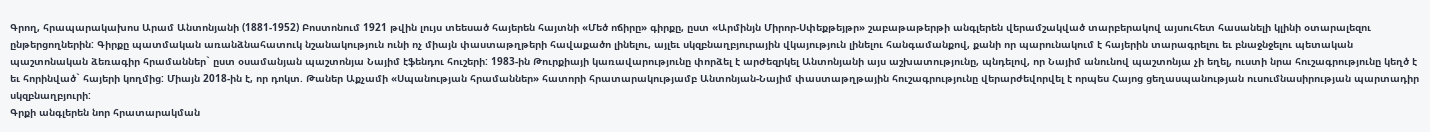Գրող, հրապարակախոս Արամ Անտոնյանի (1881-1952) Բոստոնում 1921 թվին լույս տեեսած հայերեն հայտնի «Մեծ ոճիրը» գիրքը, ըստ «Արմինյն Միրոր-Սփեքթեյթր» շաբաթաթերթի անգլերեն վերամշակված տարբերակով այսուհետ հասանելի կլինի օտարալեզու ընթերցողներին: Գիրքը պատմական առանձնահատուկ նշանակություն ունի ոչ միայն փաստաթղթերի հավաքածո լինելու, այլեւ սկզբնաղբյուրային վկայություն լինելու հանգամանքով, քանի որ պարունակում է հայերին տարագրելու եւ բնաջնջելու պետական պաշտոնական ձեռագիր հրամաններ` ըստ օսամանյան պաշտոնյա Նայիմ էֆենդու հուշերի: 1983-ին Թուրքիայի կառավարությունը փորձել է արժեզրկել Անտոնյանի այս աշխատությունը, պնդելով, որ Նայիմ անունով պաշտոնյա չի եղել, ուստի նրա հուշագրությունը կեղծ է եւ հորինված` հայերի կողմից: Միայն 2018-ին է, որ դոկտ. Թաներ Աքչամի «Սպանության հրամաններ» հատորի հրատարակությամբ Անտոնյան-Նայիմ փաստաթղթային հուշագրությունը վերարժեվորվել է որպես Հայոց ցեղասպանության ուսումնասիրության պարտադիր սկզբնաղբյուրի:
Գրքի անգլերեն նոր հրատարակման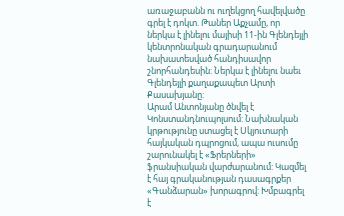առաջաբանն ու ուղեկցող հավելվածը գրել է դոկտ. Թաներ Աքչամը, որ ներկա է լինելու մայիսի 11-ին Գլենդեյլի կենտրոնական գրադարանում նախատեսված հանդիսավոր շնորհանդեսին: Ներկա է լինելու նաեւ Գլենդեյլի քաղաքապետ Արտի Քասախյանը:
Արամ Անտոնյանը ծնվել է Կոնստանդնուպոլսում: Նախնական կրթությունը ստացել է Սկյուտարի հայկական դպրոցում, ապա ուսումը շարունակել է «Ֆրերների» ֆրանսիական վարժարանում: Կազմել է հայ գրականության դասագրքեր «Գանձարան» խորագրով: Խմբագրել է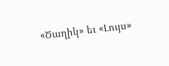«Ծաղիկ» եւ «Լույս»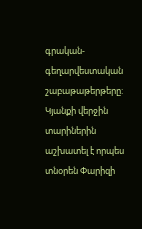գրական-գեղարվեստական շաբաթաթերթերը: Կյանքի վերջին տարիներին աշխատել է որպես տնօրեն Փարիզի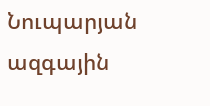Նուպարյան ազգային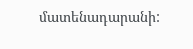մատենադարանի: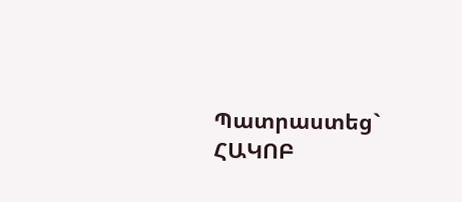Պատրաստեց` ՀԱԿՈԲ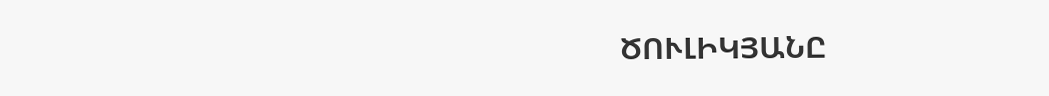ԾՈՒԼԻԿՅԱՆԸ